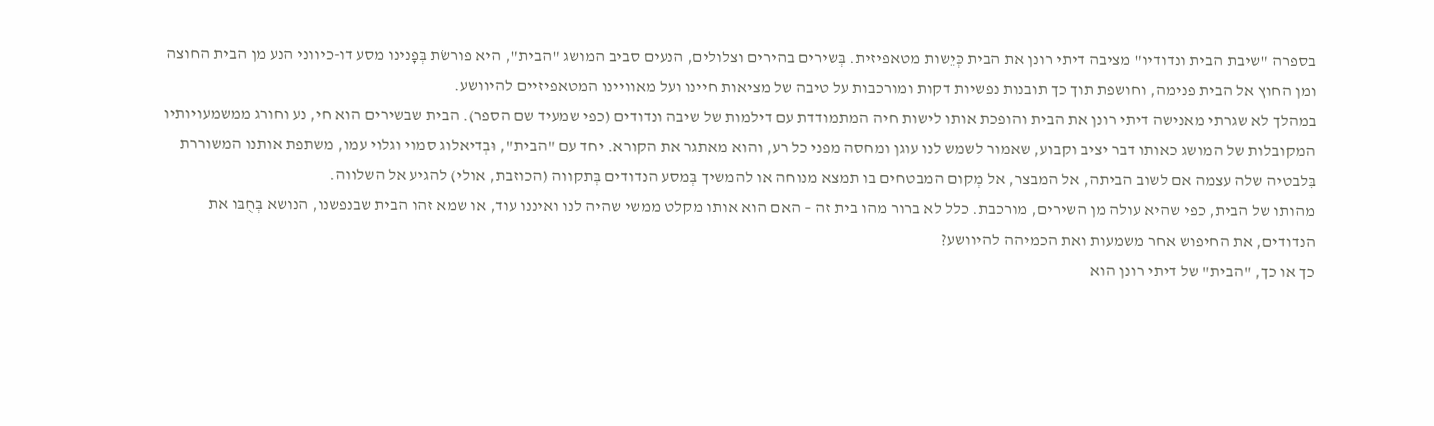בספרה "שיבת הבית ונדודיו" מציבה דיתי רונן את הבית כְּיֵשות מטאפיזית. בְּשירים בהירים וצלולים, הנעים סביב המושג "הבית", היא פורשׂת בְּפָנינו מסע דו-כיווני הנע מן הבית החוצה ומן החוץ אל הבית פנימה, וחושפת תוך כך תובנות נפשיות דקות ומורכבות על טיבה של מציאות חיינו ועל מאוויינו המטאפיזיים להיוושע.
במהלך לא שגרתי מאנישה דיתי רונן את הבית והופכת אותו לישות חיה המתמודדת עם דילמות של שיבה ונדודים (כפי שמעיד שם הספר). הבית שבשירים הוא חי, נע וחורג ממשמעויותיו המקובלות של המושג כאותו דבר יציב וקבוע, שאמור לשמש לנו עוגן ומחסה מפני כל רע, והוא מאתגר את הקורא. יחד עם "הבית", וּבְדיאלוג סמוי וגלוי עמו, משתפת אותנו המשוררת בִּלבטיה שלה עצמה אם לשוב הביתה, אל המבצר, אל מְקום המבטחים בו תמצא מנוחה או להמשיך בְּמסע הנדודים בְּתקווה (הכוזבת, אולי) להגיע אל השלווה.
מהותו של הבית, כפי שהיא עולה מן השירים, מורכבת. כלל לא ברור מהו בית זה – האם הוא אותו מקלט ממשי שהיה לנו ואיננו עוד, או שמא זהו הבית שבנפשנו, הנושא בְּחֻבּו את הנדודים, את החיפוש אחר משמעות ואת הכמיהה להיוושע?
כך או כך, "הבית" של דיתי רונן הוא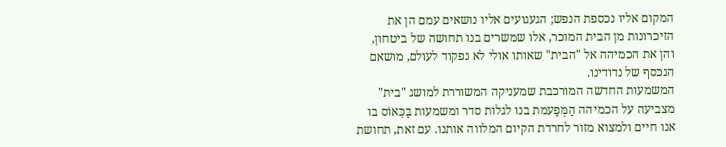המקום אליו נכספת הנפש; הגעגועים אליו נושאים עמם הן את הזיכרונות מן הבית המוכר, אלו שמשרים בנו תחושה של ביטחון, והן את הכמיהה אל "הבית" שאותו אולי לא נפקוד לעולם, מושאם הנכסף של נדודינו.
המשמעות החדשה המורכבת שמעניקה המשוררת למושג "בית" מצביעה על הכמיהה הַמְּפַעמת בנו לגלות סדר ומשמעות בַּכֵּאוֹס בו אנו חיים ולמצוא מזור לחרדת הקיום המלווה אותנו. עם זאת, תחושת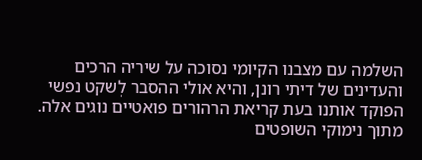השלמה עם מצבנו הקיומי נסוכה על שיריה הרכים והעדינים של דיתי רונן, והיא אולי ההסבר לְשקט נפשי הפוקד אותנו בעת קריאת הרהורים פואטיים נוגים אלה.
מתוך נימוקי השופטים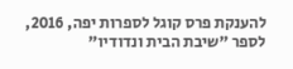להענקת פרס קוגל לספרות יפה, 2016, לספר "שיבת הבית ונדודיו"